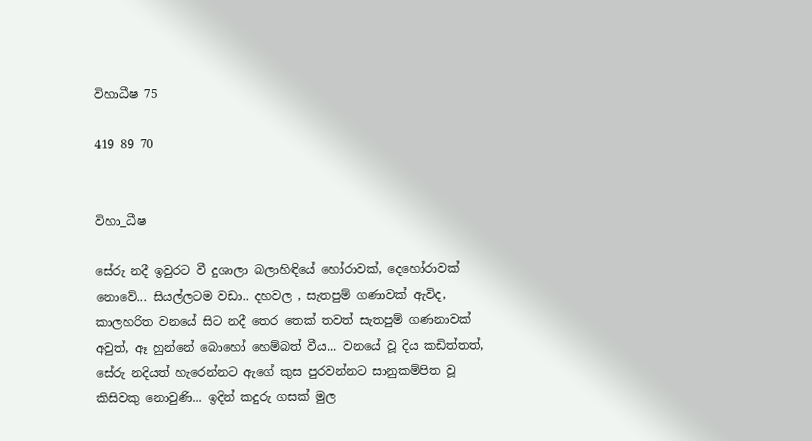විහාධීෂ 75

419 89 70


විහා_ධීෂ

සේරු නදී ඉවුරට වී දුශාලා බලාහිඳියේ හෝරාවක්, දෙහෝරාවක් නොවේ... සියල්ලටම වඩා.. දහවල , සැතපුම් ගණාවක් ඇවිද, කාලහරිත වනයේ සිට නදී තෙර තෙක් තවත් සැතපුම් ගණනාවක් අවුත්, ඈ හුන්නේ බොහෝ හෙම්බත් වීය... වනයේ වූ දිය කඩිත්තත්, සේරු නදියත් හැරෙන්නට ඇගේ කුස පුරවන්නට සානුකම්පිත වූ කිසිවකු නොවුණි... ඉදින් කදුරු ගසක් මුල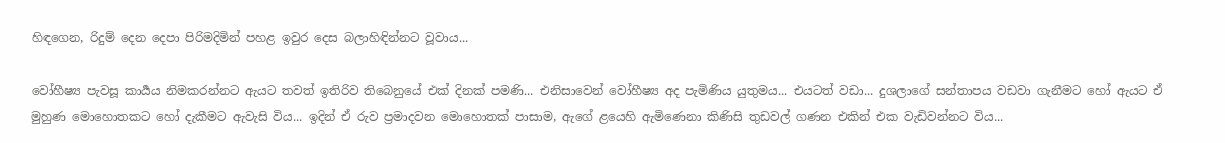හිඳගෙන, රිදුම් දෙන දෙපා පිරිමදිමින් පහළ ඉවුර දෙස බලාහිඳින්නට වූවාය...

වෝහීෂ්‍ය පැවසූ කාර්‍යය නිමකරන්නට ඇයට තවත් ඉතිරිව තිබෙනුයේ එක් දිනක් පමණි... එනිසාවෙන් වෝහීෂ්‍ය අද පැමිණිය යුතුමය... එයටත් වඩා... දුශලාගේ සන්තාපය වඩවා ගැනීමට හෝ ඇයට ඒ මුහුණ මොහොතකට හෝ දැකීමට ඇවැසි විය... ඉදින් ඒ රුව ප්‍රමාදවන මොහොතක් පාසාම, ඇගේ ළයෙහි ඇමිණෙනා කිණිසි තුඩවල් ගණන එකින් එක වැඩිවන්නට විය...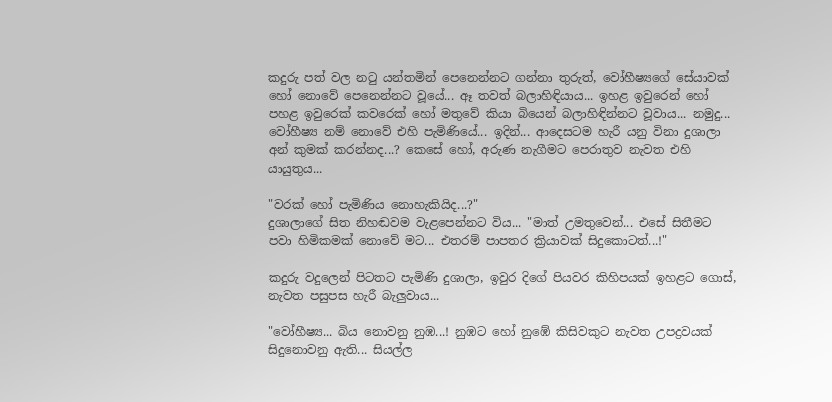කදුරු පත් වල නටු යන්තමින් පෙනෙන්නට ගන්නා තුරුත්, වෝහීෂ්‍යගේ සේයාවක් හෝ නොවේ පෙනෙන්නට වූයේ... ඈ තවත් බලාහිඳියාය... ඉහළ ඉවුරෙන් හෝ පහළ ඉවුරෙක් කවරෙක් හෝ මතුවේ කියා බියෙන් බලාහිඳින්නට වූවාය... නමුදු... වෝහීෂ්‍ය නම් නොවේ එහි පැමිණියේ... ඉදින්... ආදෙසටම හැරී යනු විනා දුශාලා අන් කුමක් කරන්නද...? කෙසේ හෝ, අරුණ නැගීමට පෙරාතුව නැවත එහි යායුතුය...

"වරක් හෝ පැමිණිය නොහැකියිද...?"
දුශාලාගේ සිත නිහඬවම වැළපෙන්නට විය... "මාත් උමතුවෙන්... එසේ සිතීමට පවා හිමිකමක් නොවේ මට... එතරම් පාපතර ක්‍රියාවක් සිදුකොටත්...!"

කදුරු වදුලෙන් පිටතට පැමිණි දුශාලා, ඉවුර දිගේ පියවර කිහිපයක් ඉහළට ගොස්, නැවත පසුපස හැරී බැලුවාය...

"වෝහීෂ්‍ය... බිය නොවනු නුඹ...! නුඹට හෝ නුඹේ කිසිවකුට නැවත උපද්‍රවයක් සිදුනොවනු ඇති... සියල්ල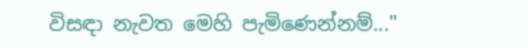විසඳා නැවත මෙහි පැමිණෙන්නම්..."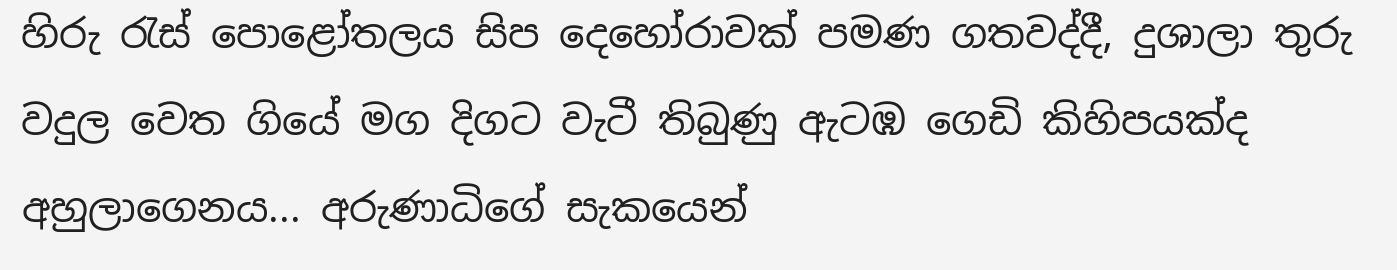හිරු රැස් පොළෝතලය සිප දෙහෝරාවක් පමණ ගතවද්දී, දුශාලා තුරු වදුල වෙත ගියේ මග දිගට වැටී තිබුණු ඇටඹ ගෙඩි කිහිපයක්ද අහුලාගෙනය... අරුණාධිගේ සැකයෙන්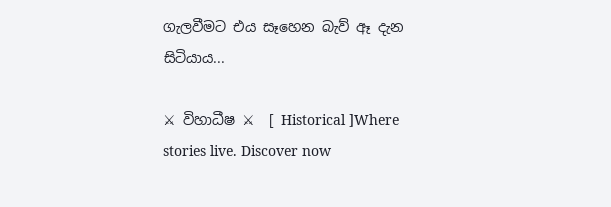ගැලවීමට එය සෑහෙන බැව් ඈ දැන සිටියාය...

⚔ විහාධීෂ ⚔  [ Historical ]Where stories live. Discover now